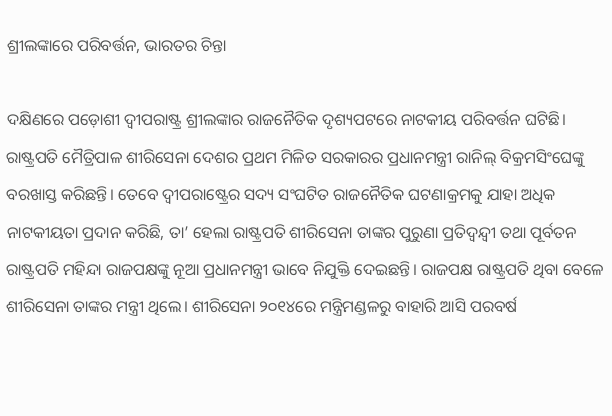ଶ୍ରୀଲଙ୍କାରେ ପରିବର୍ତ୍ତନ, ଭାରତର ଚିନ୍ତା

ଦକ୍ଷିଣରେ ପଡ଼ୋଶୀ ଦ୍ବୀପରା‌ଷ୍ଟ୍ର ଶ୍ରୀଲଙ୍କା‌ର ରାଜନୈତିକ ଦୃଶ୍ୟପଟରେ ନାଟକୀୟ ପରିବର୍ତ୍ତନ ଘଟିଛି। ରାଷ୍ଟ୍ରପତି ‌ମୈତ୍ରିପାଳ ଶୀରିସେନା ଦେଶର ପ୍ରଥମ ମିଳିତ ସରକାରର ପ୍ରଧାନମନ୍ତ୍ରୀ ରା‌ନିଲ୍‌ ବିକ୍ରମସିଂଘେଙ୍କୁ ବରଖାସ୍ତ କରିଛନ୍ତି। ‌ତେବେ ଦ୍ବୀପରାଷ୍ଟ୍ର‌େର ସଦ୍ୟ ସଂଘଟିତ ରାଜନୈତିକ ଘଟଣାକ୍ରମକୁ ଯାହା ଅଧିକ ନାଟକୀୟତା ପ୍ରଦାନ କରିଛି, ତା’ ହେଲା ରାଷ୍ଟ୍ରପତି ଶୀରିସେନା ତାଙ୍କର ପୁରୁଣା ପ୍ରତିଦ୍ବନ୍ଦ୍ବୀ ତଥା ପୂର୍ବତନ ରାଷ୍ଟ୍ରପତି ମହିନ୍ଦା ରାଜପକ୍ଷଙ୍କୁ ନୂଆ ପ୍ରଧାନମନ୍ତ୍ରୀ ଭାବେ ନିଯୁକ୍ତି ଦେଇଛନ୍ତି। ରାଜପକ୍ଷ ରାଷ୍ଟ୍ରପତି ଥିବା ବେଳେ ଶୀରିସେନା ତାଙ୍କର ମନ୍ତ୍ରୀ ଥିଲେ। ଶୀରିସେନା ୨୦୧୪ରେ ମନ୍ତ୍ରିମଣ୍ଡଳରୁ ବାହାରି ଆସି ପରବର୍ଷ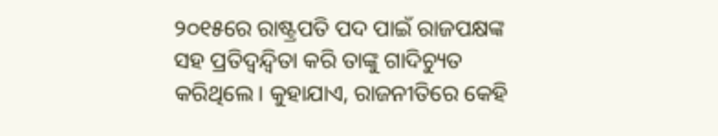୨୦୧୫ରେ ରାଷ୍ଟ୍ରପତି ପଦ ପାଇଁ ରାଜପକ୍ଷଙ୍କ ସହ ପ୍ରତିଦ୍ବନ୍ଦ୍ବିତା କରି ତାଙ୍କୁ ଗାଦିଚ୍ୟୁତ କରିଥିଲେ। କୁହାଯାଏ, ରାଜ‌ନୀତିରେ କେହି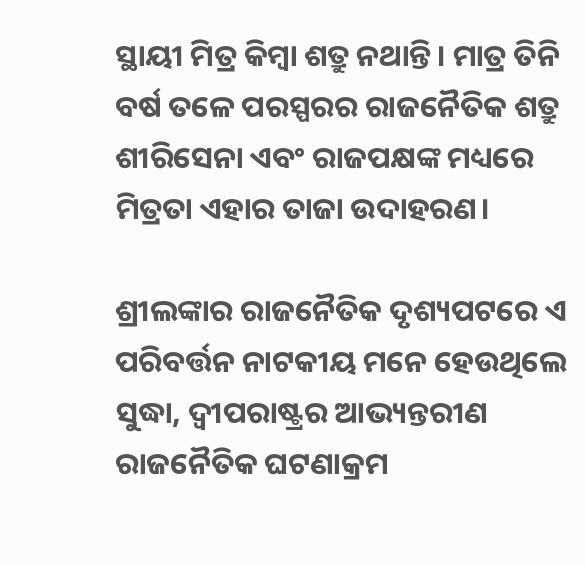ସ୍ଥାୟୀ ମିତ୍ର କିମ୍ବା ଶତ୍ରୁ ନଥାନ୍ତି। ମାତ୍ର ତିନି ବର୍ଷ ତଳେ ପରସ୍ପରର ରାଜନୈତିକ ଶତ୍ରୁ ଶୀରିସେନା ଏବଂ ରାଜପକ୍ଷଙ୍କ ମଧ୍ୟରେ ମିତ୍ରତା ଏହାର ତାଜା ଉଦାହରଣ।

ଶ୍ରୀଲଙ୍କାର ରାଜନୈତିକ ଦୃଶ୍ୟପଟରେ ଏ ପରିବର୍ତ୍ତନ ନାଟକୀୟ ମନେ ହେଉଥିଲେ ସୁଦ୍ଧା, ଦ୍ବୀପରାଷ୍ଟ୍ରର ଆଭ୍ୟନ୍ତରୀଣ ରାଜନୈତିକ ଘଟଣାକ୍ରମ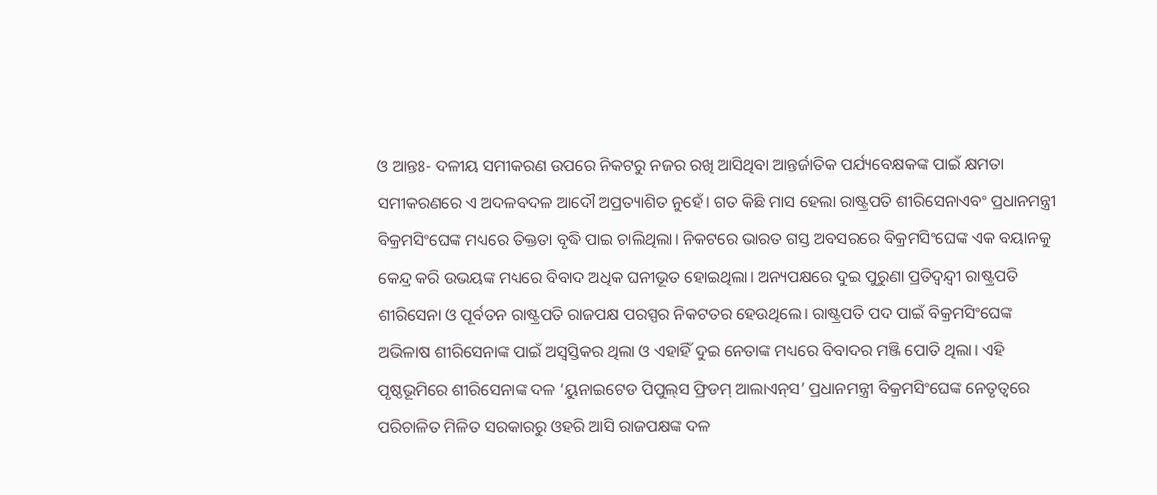ଓ ଆନ୍ତଃ- ଦଳୀୟ ସମୀକରଣ ଉପରେ ନିକଟରୁ ନଜର ରଖି ଆସିଥିବା ଆନ୍ତର୍ଜାତିକ ପର୍ଯ୍ୟବେକ୍ଷକଙ୍କ ପାଇଁ କ୍ଷମତା ସମୀକରଣରେ ଏ ଅଦଳବଦଳ ଆଦୌ ଅପ୍ରତ୍ୟାଶିତ ନୁହେଁ। ଗତ କିଛି ମାସ ହେଲା ରାଷ୍ଟ୍ରପତି ଶୀରିସେନାଏବଂ ପ୍ରଧାନମନ୍ତ୍ରୀ ବିକ୍ରମସିଂଘେଙ୍କ ମଧ୍ୟରେ ତିକ୍ତତା ବୃଦ୍ଧି ପାଇ ଚାଲିଥିଲା। ନିକଟରେ ଭାରତ ଗସ୍ତ ଅବସରରେ ବିକ୍ରମସିଂଘେଙ୍କ ଏକ ବୟା‌ନକୁ କେନ୍ଦ୍ର କରି ଉଭୟଙ୍କ ମଧ୍ୟରେ ବିବାଦ ଅଧିକ ଘନୀଭୂତ ହୋଇଥିଲା। ଅନ୍ୟପକ୍ଷରେ ଦୁଇ ପୁରୁଣା ପ୍ରତିଦ୍ବନ୍ଦ୍ବୀ ରାଷ୍ଟ୍ରପତି ଶୀରିସେନା ଓ ପୂର୍ବତନ ରାଷ୍ଟ୍ରପତି ରାଜପକ୍ଷ ପରସ୍ପର ନିକଟତର ହେଉଥିଲେ। ରାଷ୍ଟ୍ରପତି ପଦ ପାଇଁ ବିକ୍ରମସିଂଘେଙ୍କ ଅଭିଳାଷ ଶୀରିସେନାଙ୍କ ପାଇଁ ଅସ୍ବସ୍ତିକର ଥିଲା ଓ ଏହାହିଁ ଦୁଇ ନେତାଙ୍କ ମଧ୍ୟରେ ବିବାଦର ମଞ୍ଜି ପୋତି ଥିଲା। ଏହି ପୃଷ୍ଠଭୂମିରେ ଶୀରିସେନାଙ୍କ ଦଳ ‘ୟୁନାଇଟେଡ ପିପୁଲ୍‌ସ ଫ୍ରିଡମ୍‌ ଆଲାଏନ୍‌ସ’ ପ୍ରଧାନମନ୍ତ୍ରୀ ବିକ୍ରମସିଂଘେଙ୍କ ନେତୃତ୍ବରେ ପରିଚାଳିତ ମିଳିତ ସରକାରରୁ ଓହରି ଆସି ରାଜପକ୍ଷଙ୍କ ଦଳ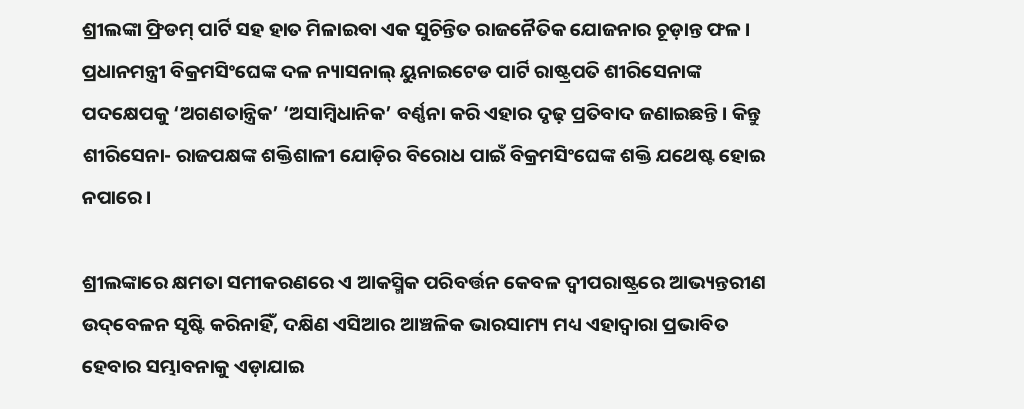ଶ୍ରୀଲଙ୍କା ଫ୍ରିଡମ୍‌ ପାର୍ଟି ସହ ହାତ ମିଳାଇବା ଏକ ସୁଚିନ୍ତିତ ରାଜନୈତିକ ଯୋଜନାର ଚୂଡ଼ାନ୍ତ ଫଳ। ପ୍ରଧାନମନ୍ତ୍ରୀ ବିକ୍ରମସିଂଘେଙ୍କ ଦଳ ନ୍ୟାସନାଲ୍‌ ୟୁନାଇଟେଡ ପାର୍ଟି ରାଷ୍ଟ୍ରପତି ଶୀରିସେନାଙ୍କ ପଦକ୍ଷେପକୁ ‘ଅଗଣତାନ୍ତ୍ରିକ’ ‘ଅସାମ୍ବିଧାନିକ’ ବର୍ଣ୍ଣନା କରି ଏହାର ଦୃଢ଼ ପ୍ରତିବାଦ ଜଣାଇଛନ୍ତି। କିନ୍ତୁ ଶୀରିସେନା- ରାଜପକ୍ଷଙ୍କ ଶକ୍ତିଶାଳୀ ଯୋଡ଼ିର ବିରୋଧ ପାଇଁ ବିକ୍ରମସିଂ‌ଘେଙ୍କ ଶକ୍ତି ଯଥେଷ୍ଟ ହୋଇ ନପାରେ।

ଶ୍ରୀଲଙ୍କ‌ାରେ କ୍ଷମତା ସମୀକରଣରେ ଏ ଆକସ୍ମିକ ପରିବର୍ତ୍ତନ କେବଳ ଦ୍ବୀପରାଷ୍ଟ୍ରରେ ଆଭ୍ୟନ୍ତରୀଣ ଉଦ୍‌ବେଳନ ସୃଷ୍ଟି କରିନାହିଁ, ଦକ୍ଷିଣ ଏସିଆର ଆଞ୍ଚଳିକ ଭାରସାମ୍ୟ ମଧ୍ୟ ଏହାଦ୍ବାରା ପ୍ରଭାବିତ ହେବାର ସମ୍ଭାବନାକୁ ଏଡ଼ାଯାଇ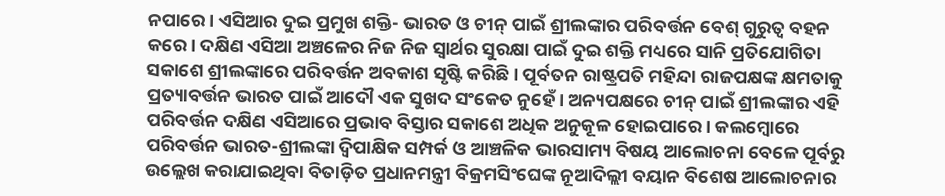ନପାରେ। ଏସିଆର ଦୁଇ ପ୍ରମୁଖ ଶକ୍ତି- ଭାରତ ଓ ଚୀନ୍‌ ପାଇଁ ଶ୍ରୀଲଙ୍କାର ପରିବର୍ତ୍ତନ ବେଶ୍‌ ଗୁରୁତ୍ବ ବହନ କରେ। ଦକ୍ଷିଣ ଏସିଆ ଅଞ୍ଚଳ‌େର ନିଜ ନିଜ ସ୍ବାର୍ଥର ସୁରକ୍ଷା ପା‌ଇଁ ଦୁଇ ଶକ୍ତି ମଧ୍ୟରେ ସାନି ପ୍ରତିଯୋଗିତା ସକାଶେ ଶ୍ରୀଲଙ୍କାରେ ପରିବର୍ତ୍ତନ ଅବକାଶ ସୃଷ୍ଟି କରିଛି। ପୂର୍ବତନ ରାଷ୍ଟ୍ରପତି ମହିନ୍ଦା ରାଜପକ୍ଷଙ୍କ କ୍ଷମତାକୁ ପ୍ରତ୍ୟାବର୍ତ୍ତନ ଭାରତ ପାଇଁ ଆଦୌ ଏକ ସୁଖଦ ସଂକେତ ନୁହେଁ। ଅନ୍ୟପକ୍ଷରେ ଚୀନ୍‌ ପାଇଁ ଶ୍ରୀଲଙ୍କାର ଏହି ପରିବର୍ତ୍ତନ ଦକ୍ଷିଣ ଏସିଆରେ ପ୍ରଭାବ ବିସ୍ତାର ସକାଶେ ଅଧିକ ଅନୁକୂଳ ହୋଇପାରେ। କଲମ୍ବୋରେ ପରିବର୍ତ୍ତନ ଭାରତ-ଶ୍ରୀଲଙ୍କା ଦ୍ବିପାକ୍ଷିକ ସମ୍ପର୍କ ଓ ଆଞ୍ଚଳିକ ଭାରସାମ୍ୟ ବିଷୟ ଆଲୋଚନା ବେଳେ ପୂର୍ବରୁ ଉଲ୍ଲେଖ କରାଯାଇଥିବା ବିତାଡ଼ିତ ପ୍ରଧାନମନ୍ତ୍ରୀ ବିକ୍ରମସିଂଘେଙ୍କ ନୂଆଦିଲ୍ଲୀ ବୟାନ ବିଶେଷ ଆଲୋଚନାର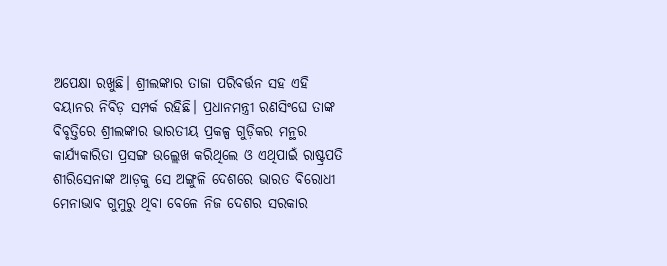ଅପେକ୍ଷା ରଖୁଛି। ଶ୍ରୀଲଙ୍କାର ତାଜା ପରିବର୍ତ୍ତନ ସହ ଏହି ବୟାନର ନିବିଡ଼ ସମ୍ପର୍କ ରହିଛି। ପ୍ରଧାନମନ୍ତ୍ରୀ ରଣସିଂଘେ ତାଙ୍କ ବିବୃତ୍ତିରେ ଶ୍ରୀଲଙ୍କା‌ର ଭାରତୀୟ ପ୍ରକଳ୍ପ ଗୁଡ଼ିକର ମନ୍ଥର କାର୍ଯ୍ୟକାରିତା ପ୍ରସଙ୍ଗ ଉଲ୍ଲେଖ କରିଥିଲେ ଓ ଏଥିପାଇଁ ରାଷ୍ଟ୍ରପତି ଶୀରିସେନାଙ୍କ ଅ‌ାଡ଼କୁ ସେ ଅଙ୍ଗୁଳି ଦେଶରେ ଭାରତ ବିରୋଧୀ ମ‌େନାଭାବ ଗୁମୁରୁ ଥିବା ବେଳେ ନିଜ ଦେଶର ସରକାର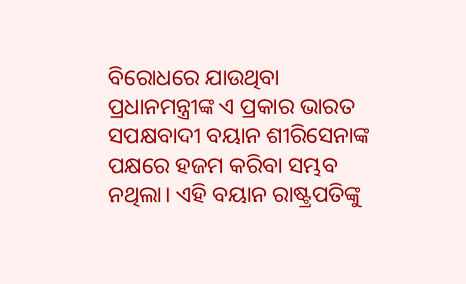ବିରୋଧରେ ଯାଉଥିବା ପ୍ରଧାନମନ୍ତ୍ରୀଙ୍କ ଏ ପ୍ରକାର ଭାରତ ସପକ୍ଷବାଦୀ ବୟାନ ଶୀରିସେନାଙ୍କ ପକ୍ଷରେ ହଜମ କରିବା ସମ୍ଭବ ନଥିଲା। ଏହି ବୟାନ ରାଷ୍ଟ୍ରପତିଙ୍କୁ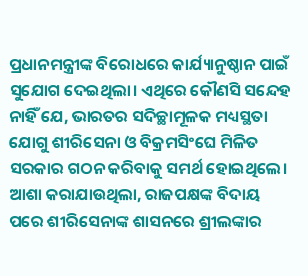ପ୍ରଧାନମନ୍ତ୍ରୀଙ୍କ ବିରୋଧରେ କାର୍ଯ୍ୟାନୁଷ୍ଠାନ ପାଇଁ ସୁଯୋଗ ଦେଇଥିଲା। ଏଥିରେ କୌଣସି ସନ୍ଦେହ ନାହିଁ ‌ଯେ, ଭାରତର ସଦିଚ୍ଛାମୂଳକ ମଧ୍ୟସ୍ଥତା ଯୋଗୁ ଶୀରିସେନା ଓ ବିକ୍ରମସିଂଘେ ମିଳିତ ସରକାର ଗଠନ କରିବାକୁ ସମର୍ଥ ହୋଇଥିଲେ। ଆଶା କରାଯାଉଥିଲା, ରାଜପକ୍ଷଙ୍କ ବିଦାୟ ପରେ ଶୀରିସେନାଙ୍କ ଶାସନରେ ଶ୍ରୀଲଙ୍କାର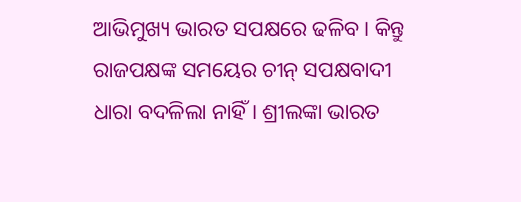ଆଭିମୁଖ୍ୟ ଭାରତ ସପକ୍ଷରେ ଢଳିବ। କିନ୍ତୁ ରାଜପକ୍ଷଙ୍କ ସମୟ‌େର ଚୀନ୍‌ ସପକ୍ଷବାଦୀ ଧାରା ବଦଳିଲା ନାହିଁ। ଶ୍ରୀଲଙ୍କା ଭାରତ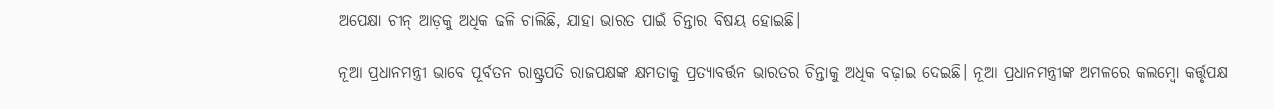ଅପେକ୍ଷା ଚୀନ୍‌ ଆଡ଼କୁ ଅଧିକ ଢଳି ଚାଲିଛି, ଯାହା ଭାରତ ପାଇଁ ଚିନ୍ତାର ବିଷୟ ହୋଇଛି।

ନୂଆ ପ୍ରଧାନମନ୍ତ୍ରୀ ଭାବେ ପୂର୍ବତନ ରାଷ୍ଟ୍ରପତି ରାଜପକ୍ଷଙ୍କ କ୍ଷମତାକୁ ପ୍ରତ୍ୟାବର୍ତ୍ତନ ଭାରତର ଚିନ୍ତାକୁ ଅଧିକ ବଢ଼ାଇ ‌ଦେଇଛି। ନୂଆ ପ୍ରଧାନମନ୍ତ୍ରୀଙ୍କ ଅମଳରେ କଲମ୍ବୋ କର୍ତ୍ତୃପକ୍ଷ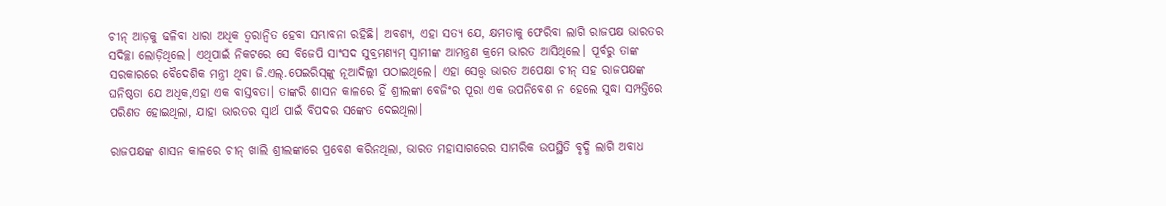ଚୀନ୍‌ ଆଡ଼କୁ ଢଳିବା ଧାରା ଅଧିକ ତ୍ବରାନ୍ବିତ ହେବା ସମ୍ଭାବନା ରହିଛି। ଅବଶ୍ୟ, ଏହା ସତ୍ୟ ଯେ, କ୍ଷମତାକୁ ଫେରିବା ଲାଗି ରାଜପକ୍ଷ ଭାରତର ସଦିଚ୍ଛା ଲୋଡ଼ିଥିଲେ। ଏଥିପାଇଁ ନିକଟରେ ସେ ବିଜେପି ସାଂସଦ ସୁବ୍ରମଣ୍ୟମ୍‌ ସ୍ବାମୀଙ୍କ ଆମନ୍ତ୍ରଣ କ୍ରମେ ଭାରତ ଆସିଥିଲେ। ପୂର୍ବରୁ ତାଙ୍କ ସରକାରରେ ବୈଦେଶିକ ମନ୍ତ୍ରୀ ଥିବା ଜି.ଏଲ୍.ପେଇରିସ୍‌ଙ୍କୁ ନୂଆଦିଲ୍ଲୀ ପଠାଇଥିଲେ। ଏହା ସ‌େତ୍ତ୍ବ ଭାରତ ଅପେକ୍ଷା ଚୀନ୍‌ ସହ ରାଜପକ୍ଷଙ୍କ ଘନିଷ୍ଠତା ଯେ ଅଧିକ,ଏହା ଏକ ବାସ୍ତବତା। ତାଙ୍କରି ଶାସନ କାଳରେ ହିଁ ଶ୍ରୀଲଙ୍କା ବେଜିଂର ପୂରା ଏକ ଉପନିବେଶ ନ ହେଲେ ସୁଦ୍ଧା ସମ୍ପତ୍ତିରେ ପରିଣତ ହୋଇଥିଲା, ଯା‌ହା ଭାରତର ସ୍ବାର୍ଥ ପାଇଁ ବିପଦର ସଙ୍କେତ ଦେଇଥିଲା।

ରାଜପକ୍ଷଙ୍କ ଶାସନ କାଳରେ ଚୀନ୍‌ ଖାଲି ଶ୍ରୀଲଙ୍କାରେ ପ୍ରବେଶ କରିନଥିଲା, ଭାରତ ମହାସାଗର‌େର ସାମରିକ ଉପସ୍ଥିତି ବୃଦ୍ଧି ଲାଗି ଅବାଧ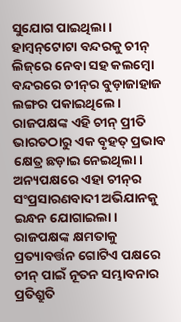ସୁଯୋଗ ପାଇଥିଲା। ହାମ୍ବନ୍‌ଟୋଟା ବନ୍ଦରକୁ ଚୀନ୍‌ ଲିଜ୍‌ରେ ନେବା ସହ କଲମ୍ବୋ ବନ୍ଦରରେ ଚୀନ୍‌ର ବୁଡ଼ାଜାହାଜ ଲଙ୍ଗର ପକାଇଥିଲେ। ରାଜପକ୍ଷଙ୍କ ଏହି ଚୀନ୍‌ ପ୍ରୀତି ଭାରତଠାରୁ ଏକ ବୃହତ୍‌ ପ୍ରଭାବ କ୍ଷେତ୍ର ଛଡ଼ାଇ ନେଇଥିଲା। ଅନ୍ୟପକ୍ଷରେ ଏହା ଚୀନ୍‌ର ସଂପ୍ରସାରଣବାଦୀ ଅଭିଯାନକୁ ଇନ୍ଧନ ‌ଯୋଗାଇଲା। ରାଜପକ୍ଷଙ୍କ କ୍ଷମତାକୁ ପ୍ରତ୍ୟାବର୍ତ୍ତନ ଗୋଟିଏ ପକ୍ଷରେ ଚୀନ୍‌ ପା‌ଇଁ ନୂତନ ସମ୍ଭାବନାର ପ୍ରତିଶ୍ରୁତି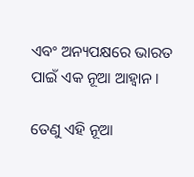ଏବଂ ଅନ୍ୟପକ୍ଷରେ ଭାରତ ପାଇଁ ଏକ ନୂଆ ଆହ୍ବାନ।

ତେଣୁ ଏହି ନୂଆ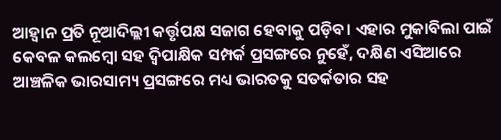ଆହ୍ବାନ ପ୍ରତି ନୂଆଦିଲ୍ଲୀ କର୍ତ୍ତୃପକ୍ଷ ସଜାଗ ହେବାକୁ ପଡ଼ିବ। ଏହାର ମୁକାବିଲା ପାଇଁ କେବଳ କଲମ୍ବୋ ସହ ଦ୍ବିପାକ୍ଷିକ ସମ୍ପର୍କ ପ୍ରସଙ୍ଗରେ ନୁହେଁ, ଦକ୍ଷିଣ ଏସିଆରେ ଆ‌ଞ୍ଚଳିକ ଭାରସାମ୍ୟ ପ୍ରସଙ୍ଗରେ ମଧ୍ୟ ଭାରତକୁ ସତର୍କତ‌ାର ସହ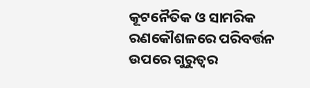କୂଟନୈତିକ ଓ ସାମରିକ ରଣକୌଶଳରେ ପରିବର୍ତ୍ତନ ଉପରେ ଗୁରୁତ୍ବର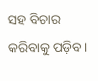ସହ ବିଚାର କରିବାକୁ ପଡ଼ିବ।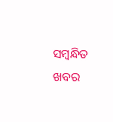ସମ୍ବନ୍ଧିତ ଖବର